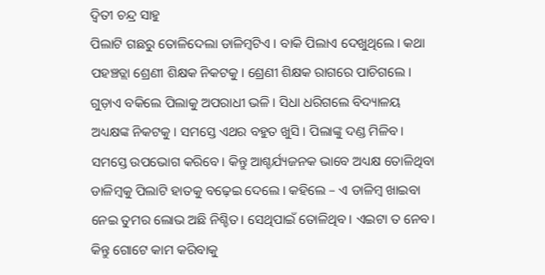ଦ୍ୱିତୀ ଚନ୍ଦ୍ର ସାହୁ
ପିଲାଟି ଗଛରୁ ତୋଳିଦେଲା ଡାଳିମ୍ବଟିଏ। ବାକି ପିଲାଏ ଦେଖୁଥିଲେ। କଥା ପହଞ୍ଚତ୍ଲା ଶ୍ରେଣୀ ଶିକ୍ଷକ ନିକଟକୁ। ଶ୍ରେଣୀ ଶିକ୍ଷକ ରାଗରେ ପାଚିଗଲେ। ଗୁଡ଼ାଏ ବକିଲେ ପିଲାକୁ ଅପରାଧୀ ଭଳି। ସିଧା ଧରିଗଲେ ବିଦ୍ୟାଳୟ ଅଧ୍ୟକ୍ଷଙ୍କ ନିକଟକୁ। ସମସ୍ତେ ଏଥର ବହୁତ ଖୁସି। ପିଲାଙ୍କୁ ଦଣ୍ଡ ମିଳିବ। ସମସ୍ତେ ଉପଭୋଗ କରିବେ। କିନ୍ତୁ ଆଶ୍ଚର୍ଯ୍ୟଜନକ ଭାବେ ଅଧ୍ୟକ୍ଷ ତୋଳିଥିବା ଡାଳିମ୍ବକୁ ପିଲାଟି ହାତକୁ ବଢ଼େଇ ଦେଲେ। କହିଲେ – ଏ ଡାଳିମ୍ବ ଖାଇବା ନେଇ ତୁମର ଲୋଭ ଅଛି ନିଶ୍ଚିତ। ସେଥିପାଇଁ ତୋଳିଥିବ। ଏଇଟା ତ ନେବ। କିନ୍ତୁ ଗୋଟେ କାମ କରିବାକୁ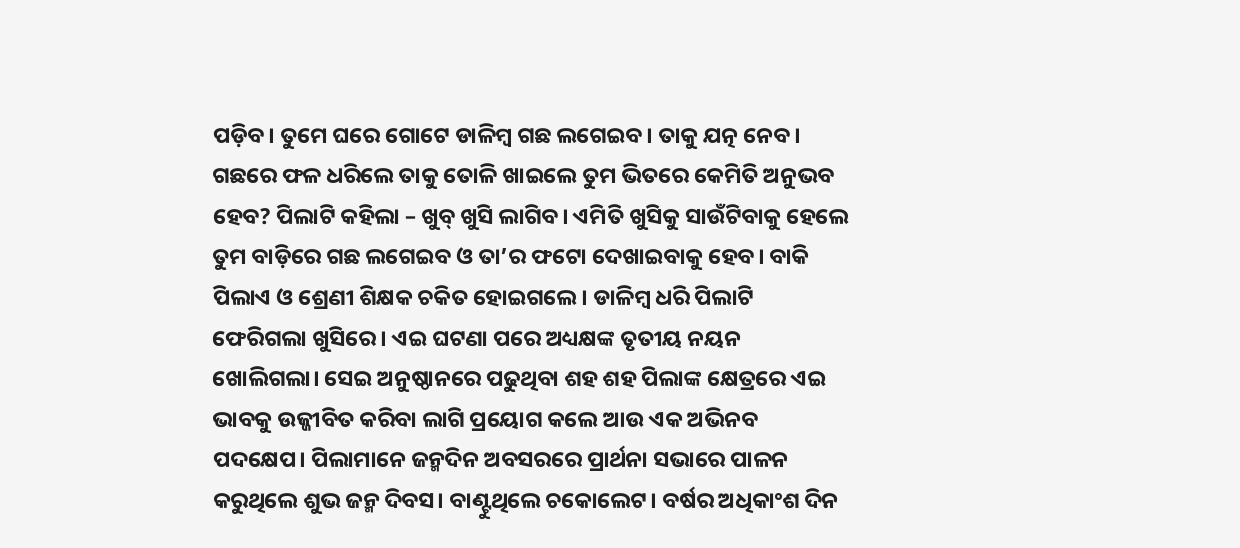ପଡ଼ିବ। ତୁମେ ଘରେ ଗୋଟେ ଡାଳିମ୍ବ ଗଛ ଲଗେଇବ। ତାକୁ ଯତ୍ନ ନେବ। ଗଛରେ ଫଳ ଧରିଲେ ତାକୁ ତୋଳି ଖାଇଲେ ତୁମ ଭିତରେ କେମିତି ଅନୁଭବ ହେବ? ପିଲାଟି କହିଲା – ଖୁବ୍ ଖୁସି ଲାଗିବ। ଏମିତି ଖୁସିକୁ ସାଉଁଟିବାକୁ ହେଲେ ତୁମ ବାଡ଼ିରେ ଗଛ ଲଗେଇବ ଓ ତା’ର ଫଟୋ ଦେଖାଇବାକୁ ହେବ। ବାକି ପିଲାଏ ଓ ଶ୍ରେଣୀ ଶିକ୍ଷକ ଚକିତ ହୋଇଗଲେ। ଡାଳିମ୍ବ ଧରି ପିଲାଟି ଫେରିଗଲା ଖୁସିରେ। ଏଇ ଘଟଣା ପରେ ଅଧ୍ୟକ୍ଷଙ୍କ ତୃତୀୟ ନୟନ ଖୋଲିଗଲା। ସେଇ ଅନୁଷ୍ଠାନରେ ପଢୁଥିବା ଶହ ଶହ ପିଲାଙ୍କ କ୍ଷେତ୍ରରେ ଏଇ ଭାବକୁ ଉଜ୍ଜୀବିତ କରିବା ଲାଗି ପ୍ରୟୋଗ କଲେ ଆଉ ଏକ ଅଭିନବ ପଦକ୍ଷେପ। ପିଲାମାନେ ଜନ୍ମଦିନ ଅବସରରେ ପ୍ରାର୍ଥନା ସଭାରେ ପାଳନ କରୁଥିଲେ ଶୁଭ ଜନ୍ମ ଦିବସ। ବାଣ୍ଟୁଥିଲେ ଚକୋଲେଟ। ବର୍ଷର ଅଧିକାଂଶ ଦିନ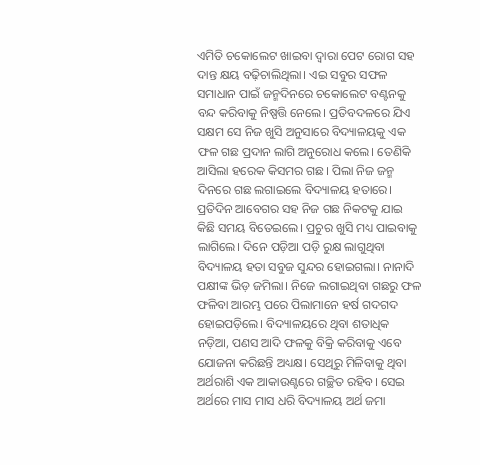ଏମିତି ଚକୋଲେଟ ଖାଇବା ଦ୍ୱାରା ପେଟ ରୋଗ ସହ ଦାନ୍ତ କ୍ଷୟ ବଢ଼ିଚାଲିଥିଲା। ଏଇ ସବୁର ସଫଳ ସମାଧାନ ପାଇଁ ଜନ୍ମଦିନରେ ଚକୋଲେଟ ବଣ୍ଟନକୁ ବନ୍ଦ କରିବାକୁ ନିଷ୍ପତ୍ତି ନେଲେ। ପ୍ରତିବଦଳରେ ଯିଏ ସକ୍ଷମ ସେ ନିଜ ଖୁସି ଅନୁସାରେ ବିଦ୍ୟାଳୟକୁ ଏକ ଫଳ ଗଛ ପ୍ରଦାନ ଲାଗି ଅନୁରୋଧ କଲେ। ତେଣିକି ଆସିଲା ହରେକ କିସମର ଗଛ। ପିଲା ନିଜ ଜନ୍ମ ଦିନରେ ଗଛ ଲଗାଇଲେ ବିଦ୍ୟାଳୟ ହତାରେ। ପ୍ରତିଦିନ ଆବେଗର ସହ ନିଜ ଗଛ ନିକଟକୁ ଯାଇ କିଛି ସମୟ ବିତେଇଲେ। ପ୍ରଚୁର ଖୁସି ମଧ୍ୟ ପାଇବାକୁ ଲାଗିଲେ। ଦିନେ ପଡ଼ିଆ ପଡ଼ି ରୁକ୍ଷ ଲାଗୁଥିବା ବିଦ୍ୟାଳୟ ହତା ସବୁଜ ସୁନ୍ଦର ହୋଇଗଲା। ନାନାଦି ପକ୍ଷୀଙ୍କ ଭିଡ଼ ଜମିଲା। ନିଜେ ଲଗାଇଥିବା ଗଛରୁ ଫଳ ଫଳିବା ଆରମ୍ଭ ପରେ ପିଲାମାନେ ହର୍ଷ ଗଦଗଦ ହୋଇପଡ଼ିଲେ। ବିଦ୍ୟାଳୟରେ ଥିବା ଶତାଧିକ ନଡ଼ିଆ, ପଣସ ଆଦି ଫଳକୁ ବିକ୍ରି କରିବାକୁ ଏବେ ଯୋଜନା କରିଛନ୍ତି ଅଧ୍ୟକ୍ଷ। ସେଥିରୁ ମିଳିବାକୁ ଥିବା ଅର୍ଥରାଶି ଏକ ଆକାଉଣ୍ଟରେ ଗଚ୍ଛିତ ରହିବ। ସେଇ ଅର୍ଥରେ ମାସ ମାସ ଧରି ବିଦ୍ୟାଳୟ ଅର୍ଥ ଜମା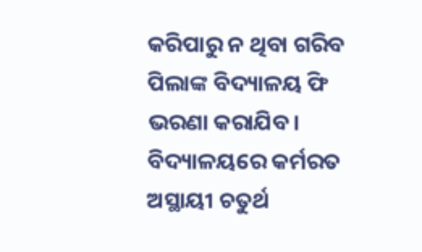କରିପାରୁ ନ ଥିବା ଗରିବ ପିଲାଙ୍କ ବିଦ୍ୟାଳୟ ଫି ଭରଣା କରାଯିବ। ବିଦ୍ୟାଳୟରେ କର୍ମରତ ଅସ୍ଥାୟୀ ଚତୁର୍ଥ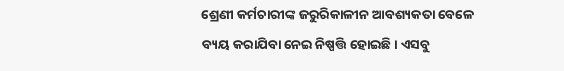ଶ୍ରେଣୀ କର୍ମଚାରୀଙ୍କ ଜରୁରିକାଳୀନ ଆବଶ୍ୟକତା ବେଳେ ବ୍ୟୟ କରାଯିବା ନେଇ ନିଷ୍ପତ୍ତି ହୋଇଛି। ଏସବୁ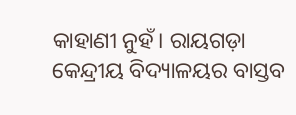କାହାଣୀ ନୁହଁ। ରାୟଗଡ଼ା କେନ୍ଦ୍ରୀୟ ବିଦ୍ୟାଳୟର ବାସ୍ତବ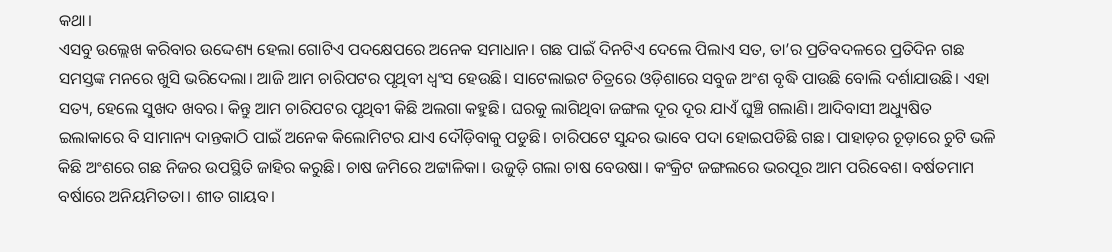କଥା।
ଏସବୁ ଉଲ୍ଲେଖ କରିବାର ଉଦ୍ଦେଶ୍ୟ ହେଲା ଗୋଟିଏ ପଦକ୍ଷେପରେ ଅନେକ ସମାଧାନ। ଗଛ ପାଇଁ ଦିନଟିଏ ଦେଲେ ପିଲାଏ ସତ, ତା’ର ପ୍ରତିବଦଳରେ ପ୍ରତିଦିନ ଗଛ ସମସ୍ତଙ୍କ ମନରେ ଖୁସି ଭରିଦେଲା। ଆଜି ଆମ ଚାରିପଟର ପୃଥିବୀ ଧ୍ୱଂସ ହେଉଛି। ସାଟେଲାଇଟ ଚିତ୍ରରେ ଓଡ଼ିଶାରେ ସବୁଜ ଅଂଶ ବୃଦ୍ଧି ପାଉଛି ବୋଲି ଦର୍ଶାଯାଉଛି। ଏହା ସତ୍ୟ, ହେଲେ ସୁଖଦ ଖବର। କିନ୍ତୁ ଆମ ଚାରିପଟର ପୃଥିବୀ କିଛି ଅଲଗା କହୁଛି। ଘରକୁ ଲାଗିଥିବା ଜଙ୍ଗଲ ଦୂର ଦୂର ଯାଏଁ ଘୁଞ୍ଚି ଗଲାଣି। ଆଦିବାସୀ ଅଧ୍ୟୁଷିତ ଇଲାକାରେ ବି ସାମାନ୍ୟ ଦାନ୍ତକାଠି ପାଇଁ ଅନେକ କିଲୋମିଟର ଯାଏ ଦୌଡ଼ିବାକୁ ପଡୁଛି। ଚାରିପଟେ ସୁନ୍ଦର ଭାବେ ପଦା ହୋଇପଡିଛି ଗଛ। ପାହାଡ଼ର ଚୂଡ଼ାରେ ଚୁଟି ଭଳି କିଛି ଅଂଶରେ ଗଛ ନିଜର ଉପସ୍ଥିତି ଜାହିର କରୁଛି। ଚାଷ ଜମିରେ ଅଟ୍ଟାଳିକା। ଉଜୁଡ଼ି ଗଲା ଚାଷ ବେଉଷା। କଂକ୍ରିଟ ଜଙ୍ଗଲରେ ଭରପୂର ଆମ ପରିବେଶ। ବର୍ଷତମାମ ବର୍ଷାରେ ଅନିୟମିତତା। ଶୀତ ଗାୟବ।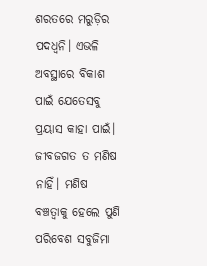ଶରତରେ ମରୁଡ଼ିର ପଦଧ୍ୱନି। ଏଭଳି ଅବସ୍ଥାରେ ବିକାଶ ପାଇଁ ଯେତେସବୁ ପ୍ରୟାସ କାହା ପାଇଁ।
ଜୀବଜଗତ ତ ମଣିଷ ନାହିଁ। ମଣିଷ ବଞ୍ଚତ୍ବାକୁ ହେଲେ ପୁଣି ପରିବେଶ ସବୁଜିମା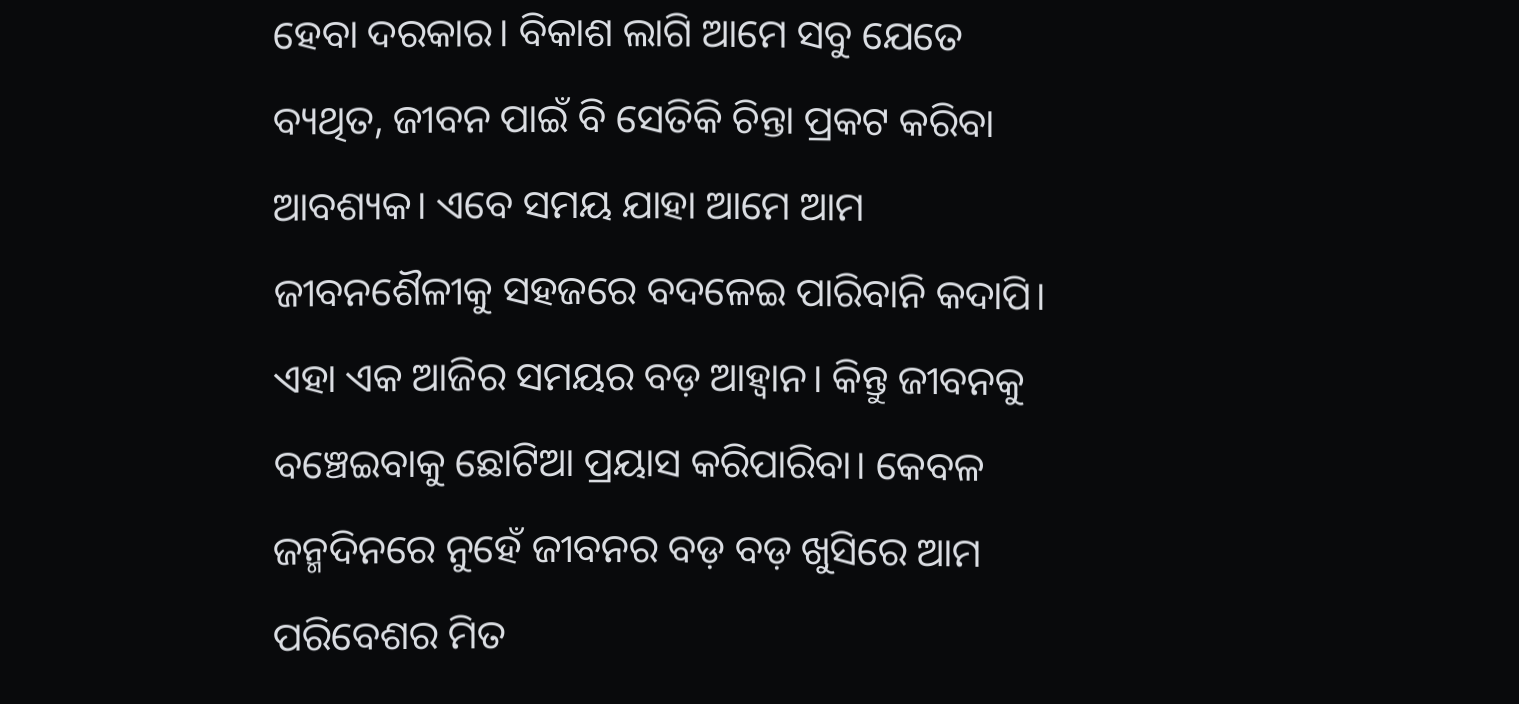ହେବା ଦରକାର। ବିକାଶ ଲାଗି ଆମେ ସବୁ ଯେତେ ବ୍ୟଥିତ, ଜୀବନ ପାଇଁ ବି ସେତିକି ଚିନ୍ତା ପ୍ରକଟ କରିବା ଆବଶ୍ୟକ। ଏବେ ସମୟ ଯାହା ଆମେ ଆମ ଜୀବନଶୈଳୀକୁ ସହଜରେ ବଦଳେଇ ପାରିବାନି କଦାପି। ଏହା ଏକ ଆଜିର ସମୟର ବଡ଼ ଆହ୍ବାନ। କିନ୍ତୁ ଜୀବନକୁ ବଞ୍ଚେଇବାକୁ ଛୋଟିଆ ପ୍ରୟାସ କରିପାରିବା। କେବଳ ଜନ୍ମଦିନରେ ନୁହେଁ ଜୀବନର ବଡ଼ ବଡ଼ ଖୁସିରେ ଆମ ପରିବେଶର ମିତ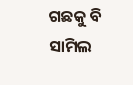ଗଛକୁ ବି ସାମିଲ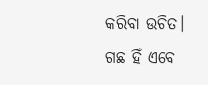କରିବା ଉଚିତ। ଗଛ ହିଁ ଏବେ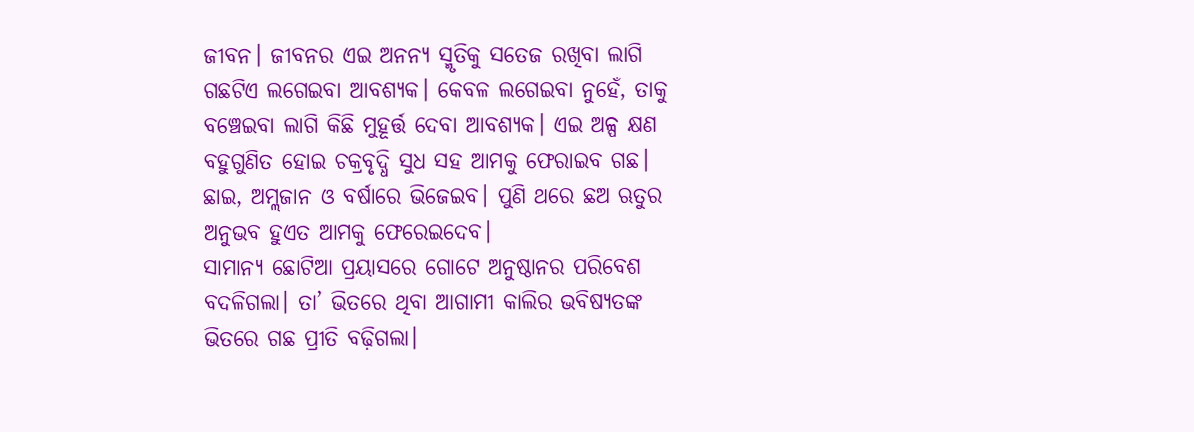ଜୀବନ। ଜୀବନର ଏଇ ଅନନ୍ୟ ସ୍ମୃତିକୁ ସତେଜ ରଖିବା ଲାଗି ଗଛଟିଏ ଲଗେଇବା ଆବଶ୍ୟକ। କେବଳ ଲଗେଇବା ନୁହେଁ, ତାକୁ ବଞ୍ଚେଇବା ଲାଗି କିଛି ମୁହୂର୍ତ୍ତ ଦେବା ଆବଶ୍ୟକ। ଏଇ ଅଳ୍ପ କ୍ଷଣ ବହୁଗୁଣିତ ହୋଇ ଚକ୍ରବୃଦ୍ଧି ସୁଧ ସହ ଆମକୁ ଫେରାଇବ ଗଛ। ଛାଇ, ଅମ୍ଲଜାନ ଓ ବର୍ଷାରେ ଭିଜେଇବ। ପୁଣି ଥରେ ଛଅ ଋତୁର ଅନୁଭବ ହୁଏତ ଆମକୁ ଫେରେଇଦେବ।
ସାମାନ୍ୟ ଛୋଟିଆ ପ୍ରୟାସରେ ଗୋଟେ ଅନୁଷ୍ଠାନର ପରିବେଶ ବଦଳିଗଲା। ତା’ ଭିତରେ ଥିବା ଆଗାମୀ କାଲିର ଭବିଷ୍ୟତଙ୍କ ଭିତରେ ଗଛ ପ୍ରୀତି ବଢ଼ିଗଲା।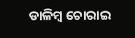ଡାଳିମ୍ବ ଚୋରାଇ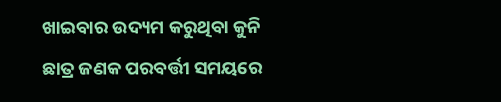ଖାଇବାର ଉଦ୍ୟମ କରୁଥିବା କୁନି ଛାତ୍ର ଜଣକ ପରବର୍ତ୍ତୀ ସମୟରେ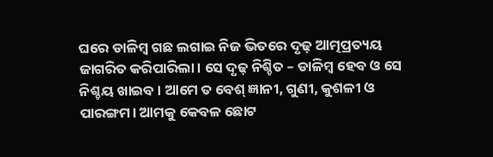ଘରେ ଡାଳିମ୍ବ ଗଛ ଲଗାଇ ନିଜ ଭିତରେ ଦୃଢ଼ ଆତ୍ମପ୍ରତ୍ୟୟ ଜାଗରିତ କରିପାରିଲା। ସେ ଦୃଢ଼ ନିଶ୍ଚିତ – ଡାଳିମ୍ବ ହେବ ଓ ସେ ନିଶ୍ଚୟ ଖାଇବ। ଆମେ ତ ବେଶ୍ ଜ୍ଞାନୀ, ଗୁଣୀ, କୁଶଳୀ ଓ ପାରଙ୍ଗମ। ଆମକୁ କେବଳ ଛୋଟ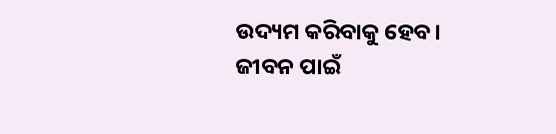ଉଦ୍ୟମ କରିବାକୁ ହେବ। ଜୀବନ ପାଇଁ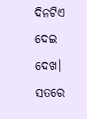ଦିନଟିଏ ଦେଇ ଦେଖ। ସତରେ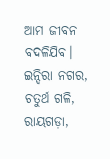ଆମ ଜୀବନ ବଦଳିଯିବ।
ଇନ୍ଦିରା ନଗର, ଚତୁର୍ଥ ଗଳି, ରାୟଗଡ଼ା,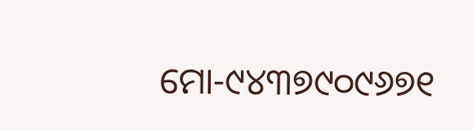ମୋ-୯୪୩୭୯୦୯୬୭୧